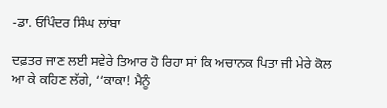-ਡਾ. ਓਪਿੰਦਰ ਸਿੰਘ ਲਾਂਬਾ

ਦਫ਼ਤਰ ਜਾਣ ਲਈ ਸਵੇਰੇ ਤਿਆਰ ਹੋ ਰਿਹਾ ਸਾਂ ਕਿ ਅਚਾਨਕ ਪਿਤਾ ਜੀ ਮੇਰੇ ਕੋਲ ਆ ਕੇ ਕਹਿਣ ਲੱਗੇ, ‘‘ਕਾਕਾ! ਮੈਨੂੰ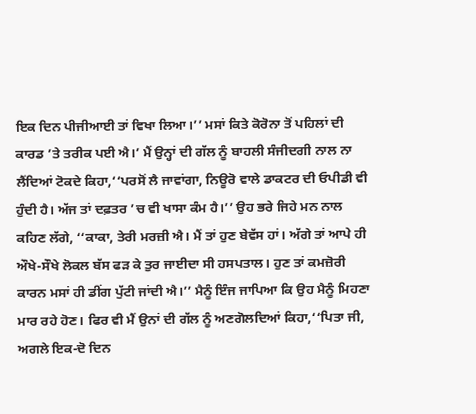ਇਕ ਦਿਨ ਪੀਜੀਆਈ ਤਾਂ ਵਿਖਾ ਲਿਆ।’’ ਮਸਾਂ ਕਿਤੇ ਕੋਰੋਨਾ ਤੋਂ ਪਹਿਲਾਂ ਦੀ ਕਾਰਡ ’ਤੇ ਤਰੀਕ ਪਈ ਐ।’ ਮੈਂ ਉਨ੍ਹਾਂ ਦੀ ਗੱਲ ਨੂੰ ਬਾਹਲੀ ਸੰਜੀਦਗੀ ਨਾਲ ਨਾ ਲੈਂਦਿਆਂ ਟੋਕਦੇ ਕਿਹਾ,‘‘ਪਰਸੋਂ ਲੈ ਜਾਵਾਂਗਾ, ਨਿਊਰੋ ਵਾਲੇ ਡਾਕਟਰ ਦੀ ਓਪੀਡੀ ਵੀ ਹੁੰਦੀ ਹੈ। ਅੱਜ ਤਾਂ ਦਫ਼ਤਰ ’ਚ ਵੀ ਖਾਸਾ ਕੰਮ ਹੈ।’’ ਉਹ ਭਰੇ ਜਿਹੇ ਮਨ ਨਾਲ ਕਹਿਣ ਲੱਗੇ, ‘‘ਕਾਕਾ, ਤੇਰੀ ਮਰਜ਼ੀ ਐ। ਮੈਂ ਤਾਂ ਹੁਣ ਬੇਵੱਸ ਹਾਂ। ਅੱਗੇ ਤਾਂ ਆਪੇ ਹੀ ਔਖੇ-ਸੌਖੇ ਲੋਕਲ ਬੱਸ ਫੜ ਕੇ ਤੁਰ ਜਾਈਦਾ ਸੀ ਹਸਪਤਾਲ। ਹੁਣ ਤਾਂ ਕਮਜ਼ੋਰੀ ਕਾਰਨ ਮਸਾਂ ਹੀ ਡੀਂਗ ਪੁੱਟੀ ਜਾਂਦੀ ਐ।’’ ਮੈਨੂੰ ਇੰਜ ਜਾਪਿਆ ਕਿ ਉਹ ਮੈਨੂੰ ਮਿਹਣਾ ਮਾਰ ਰਹੇ ਹੋਣ। ਫਿਰ ਵੀ ਮੈਂ ਉਨਾਂ ਦੀ ਗੱਲ ਨੂੰ ਅਣਗੋਲਦਿਆਂ ਕਿਹਾ,‘‘ਪਿਤਾ ਜੀ, ਅਗਲੇ ਇਕ-ਦੋ ਦਿਨ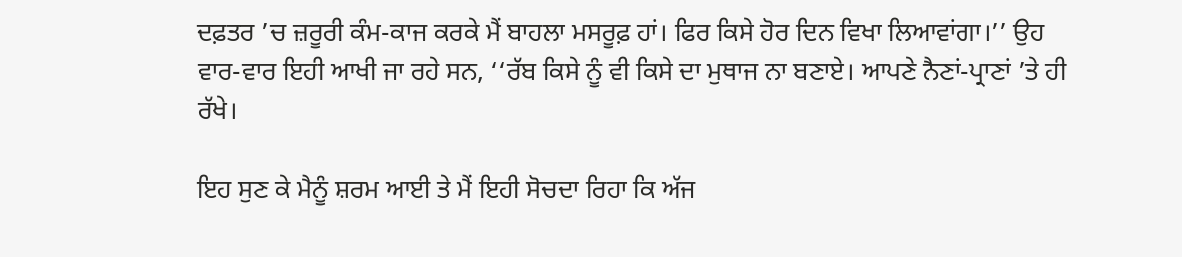ਦਫ਼ਤਰ ’ਚ ਜ਼ਰੂਰੀ ਕੰਮ-ਕਾਜ ਕਰਕੇ ਮੈਂ ਬਾਹਲਾ ਮਸਰੂਫ਼ ਹਾਂ। ਫਿਰ ਕਿਸੇ ਹੋਰ ਦਿਨ ਵਿਖਾ ਲਿਆਵਾਂਗਾ।’’ ਉਹ ਵਾਰ-ਵਾਰ ਇਹੀ ਆਖੀ ਜਾ ਰਹੇ ਸਨ, ‘‘ਰੱਬ ਕਿਸੇ ਨੂੰ ਵੀ ਕਿਸੇ ਦਾ ਮੁਥਾਜ ਨਾ ਬਣਾਏ। ਆਪਣੇ ਨੈਣਾਂ-ਪ੍ਰਾਣਾਂ ’ਤੇ ਹੀ ਰੱਖੇ।

ਇਹ ਸੁਣ ਕੇ ਮੈਨੂੰ ਸ਼ਰਮ ਆਈ ਤੇ ਮੈਂ ਇਹੀ ਸੋਚਦਾ ਰਿਹਾ ਕਿ ਅੱਜ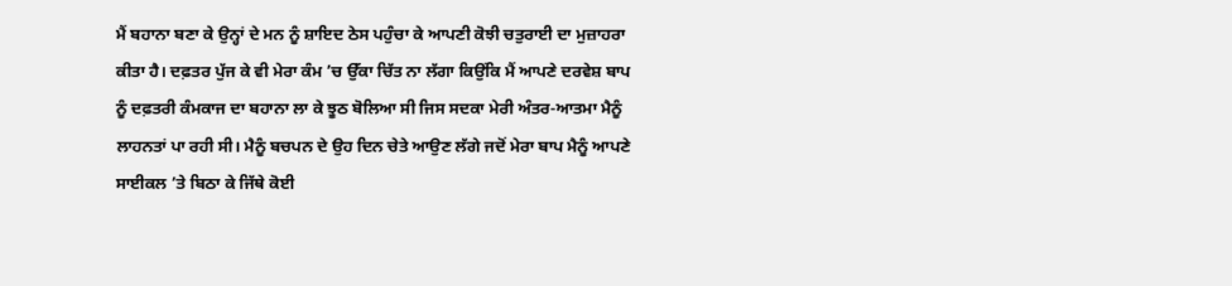ਮੈਂ ਬਹਾਨਾ ਬਣਾ ਕੇ ਉਨ੍ਹਾਂ ਦੇ ਮਨ ਨੂੰ ਸ਼ਾਇਦ ਠੇਸ ਪਹੁੰਚਾ ਕੇ ਆਪਣੀ ਕੋਝੀ ਚਤੁਰਾਈ ਦਾ ਮੁਜ਼ਾਹਰਾ ਕੀਤਾ ਹੈ। ਦਫ਼ਤਰ ਪੁੱਜ ਕੇ ਵੀ ਮੇਰਾ ਕੰਮ ’ਚ ਉੱਕਾ ਚਿੱਤ ਨਾ ਲੱਗਾ ਕਿਉਂਕਿ ਮੈਂ ਆਪਣੇ ਦਰਵੇਸ਼ ਬਾਪ ਨੂੰ ਦਫ਼ਤਰੀ ਕੰਮਕਾਜ ਦਾ ਬਹਾਨਾ ਲਾ ਕੇ ਝੂਠ ਬੋਲਿਆ ਸੀ ਜਿਸ ਸਦਕਾ ਮੇਰੀ ਅੰਤਰ-ਆਤਮਾ ਮੈਨੂੰ ਲਾਹਨਤਾਂ ਪਾ ਰਹੀ ਸੀ। ਮੈਨੂੰ ਬਚਪਨ ਦੇ ਉਹ ਦਿਨ ਚੇਤੇ ਆਉਣ ਲੱਗੇ ਜਦੋਂ ਮੇਰਾ ਬਾਪ ਮੈਨੂੰ ਆਪਣੇ ਸਾਈਕਲ ’ਤੇ ਬਿਠਾ ਕੇ ਜਿੱਥੇ ਕੋਈ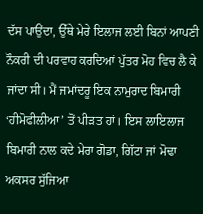ਦੱਸ ਪਾਉਂਦਾ, ਉੱਥੇ ਮੇਰੇ ਇਲਾਜ ਲਈ ਬਿਨਾਂ ਆਪਣੀ ਨੌਕਰੀ ਦੀ ਪਰਵਾਹ ਕਰਦਿਆਂ ਪੁੱਤਰ ਮੋਹ ਵਿਚ ਲੈ ਕੇ ਜਾਂਦਾ ਸੀ। ਮੈਂ ਜਮਾਂਦਰੂ ਇਕ ਨਾਮੁਰਾਦ ਬਿਮਾਰੀ ‘ਹੀਮੋਫੀਲੀਆ’ ਤੋਂ ਪੀੜਤ ਹਾਂ। ਇਸ ਲਾਇਲਾਜ ਬਿਮਾਰੀ ਨਾਲ ਕਦੇ ਮੇਰਾ ਗੋਡਾ, ਗਿੱਟਾ ਜਾਂ ਮੋਢਾ ਅਕਸਰ ਸੁੱਜਿਆ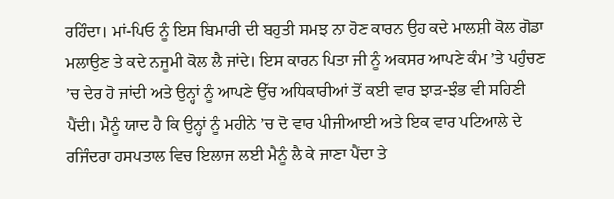ਰਹਿੰਦਾ। ਮਾਂ-ਪਿਓ ਨੂੰ ਇਸ ਬਿਮਾਰੀ ਦੀ ਬਹੁਤੀ ਸਮਝ ਨਾ ਹੋਣ ਕਾਰਨ ਉਹ ਕਦੇ ਮਾਲਸ਼ੀ ਕੋਲ ਗੋਡਾ ਮਲਾਉਣ ਤੇ ਕਦੇ ਨਜੂਮੀ ਕੋਲ ਲੈ ਜਾਂਦੇ। ਇਸ ਕਾਰਨ ਪਿਤਾ ਜੀ ਨੂੰ ਅਕਸਰ ਆਪਣੇ ਕੰਮ ’ਤੇ ਪਹੁੰਚਣ ’ਚ ਦੇਰ ਹੋ ਜਾਂਦੀ ਅਤੇ ਉਨ੍ਹਾਂ ਨੂੰ ਆਪਣੇ ਉੱਚ ਅਧਿਕਾਰੀਆਂ ਤੋਂ ਕਈ ਵਾਰ ਝਾੜ-ਝੰਭ ਵੀ ਸਹਿਣੀ ਪੈਂਦੀ। ਮੈਨੂੰ ਯਾਦ ਹੈ ਕਿ ਉਨ੍ਹਾਂ ਨੂੰ ਮਹੀਨੇ ’ਚ ਦੋ ਵਾਰ ਪੀਜੀਆਈ ਅਤੇ ਇਕ ਵਾਰ ਪਟਿਆਲੇ ਦੇ ਰਜਿੰਦਰਾ ਹਸਪਤਾਲ ਵਿਚ ਇਲਾਜ ਲਈ ਮੈਨੂੰ ਲੈ ਕੇ ਜਾਣਾ ਪੈਂਦਾ ਤੇ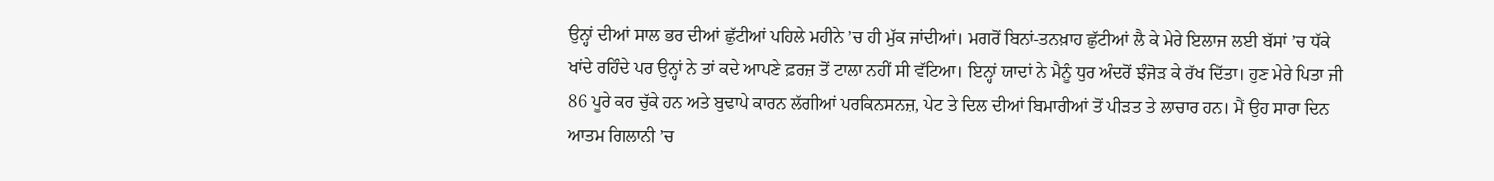ਉਨ੍ਹਾਂ ਦੀਆਂ ਸਾਲ ਭਰ ਦੀਆਂ ਛੁੱਟੀਆਂ ਪਹਿਲੇ ਮਹੀਨੇ ’ਚ ਹੀ ਮੁੱਕ ਜਾਂਦੀਆਂ। ਮਗਰੋਂ ਬਿਨਾਂ-ਤਨਖ਼ਾਹ ਛੁੱਟੀਆਂ ਲੈ ਕੇ ਮੇਰੇ ਇਲਾਜ ਲਈ ਬੱਸਾਂ ’ਚ ਧੱਕੇ ਖਾਂਦੇ ਰਹਿੰਦੇ ਪਰ ਉਨ੍ਹਾਂ ਨੇ ਤਾਂ ਕਦੇ ਆਪਣੇ ਫ਼ਰਜ਼ ਤੋਂ ਟਾਲਾ ਨਹੀਂ ਸੀ ਵੱਟਿਆ। ਇਨ੍ਹਾਂ ਯਾਦਾਂ ਨੇ ਮੈਨੂੰ ਧੁਰ ਅੰਦਰੋਂ ਝੰਜੋੜ ਕੇ ਰੱਖ ਦਿੱਤਾ। ਹੁਣ ਮੇਰੇ ਪਿਤਾ ਜੀ 86 ਪੂਰੇ ਕਰ ਚੁੱਕੇ ਹਨ ਅਤੇ ਬੁਢਾਪੇ ਕਾਰਨ ਲੱਗੀਆਂ ਪਰਕਿਨਸਨਜ਼, ਪੇਟ ਤੇ ਦਿਲ ਦੀਆਂ ਬਿਮਾਰੀਆਂ ਤੋਂ ਪੀੜਤ ਤੇ ਲਾਚਾਰ ਹਨ। ਮੈਂ ਉਹ ਸਾਰਾ ਦਿਨ ਆਤਮ ਗਿਲਾਨੀ ’ਚ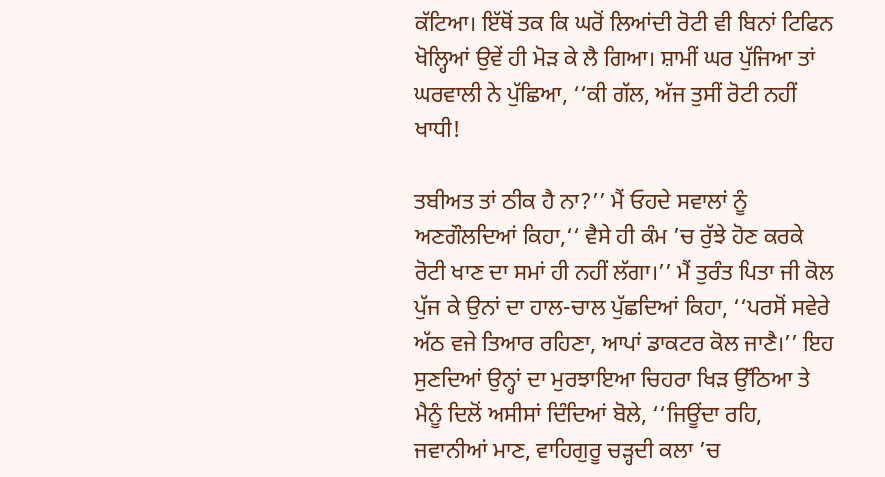ਕੱਟਿਆ। ਇੱਥੋਂ ਤਕ ਕਿ ਘਰੋਂ ਲਿਆਂਦੀ ਰੋਟੀ ਵੀ ਬਿਨਾਂ ਟਿਫਿਨ ਖੋਲ੍ਹਿਆਂ ਉਵੇਂ ਹੀ ਮੋੜ ਕੇ ਲੈ ਗਿਆ। ਸ਼ਾਮੀਂ ਘਰ ਪੁੱਜਿਆ ਤਾਂ ਘਰਵਾਲੀ ਨੇ ਪੁੱਛਿਆ, ‘‘ਕੀ ਗੱਲ, ਅੱਜ ਤੁਸੀਂ ਰੋਟੀ ਨਹੀਂ ਖਾਧੀ!

ਤਬੀਅਤ ਤਾਂ ਠੀਕ ਹੈ ਨਾ?’’ ਮੈਂ ਓਹਦੇ ਸਵਾਲਾਂ ਨੂੰ ਅਣਗੌਲਦਿਆਂ ਕਿਹਾ,‘‘ ਵੈਸੇ ਹੀ ਕੰਮ ’ਚ ਰੁੱਝੇ ਹੋਣ ਕਰਕੇ ਰੋਟੀ ਖਾਣ ਦਾ ਸਮਾਂ ਹੀ ਨਹੀਂ ਲੱਗਾ।’’ ਮੈਂ ਤੁਰੰਤ ਪਿਤਾ ਜੀ ਕੋਲ ਪੁੱਜ ਕੇ ਉਨਾਂ ਦਾ ਹਾਲ-ਚਾਲ ਪੁੱਛਦਿਆਂ ਕਿਹਾ, ‘‘ਪਰਸੋਂ ਸਵੇਰੇ ਅੱਠ ਵਜੇ ਤਿਆਰ ਰਹਿਣਾ, ਆਪਾਂ ਡਾਕਟਰ ਕੋਲ ਜਾਣੈ।’’ ਇਹ ਸੁਣਦਿਆਂ ਉਨ੍ਹਾਂ ਦਾ ਮੁਰਝਾਇਆ ਚਿਹਰਾ ਖਿੜ ਉੱਠਿਆ ਤੇ ਮੈਨੂੰ ਦਿਲੋਂ ਅਸੀਸਾਂ ਦਿੰਦਿਆਂ ਬੋਲੇ, ‘‘ਜਿਊਂਦਾ ਰਹਿ, ਜਵਾਨੀਆਂ ਮਾਣ, ਵਾਹਿਗੁਰੂ ਚੜ੍ਹਦੀ ਕਲਾ ’ਚ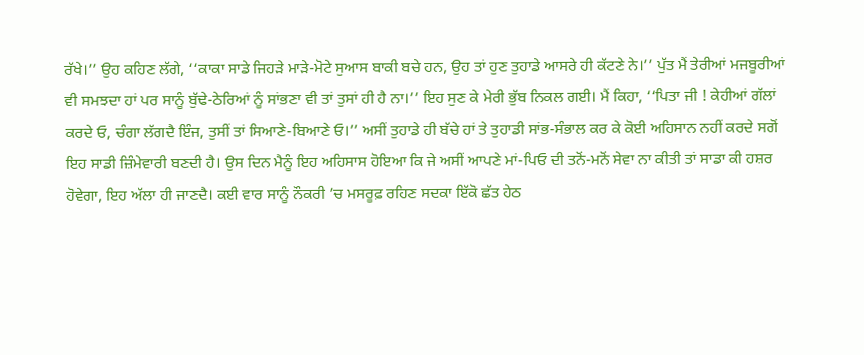ਰੱਖੇ।’’ ਉਹ ਕਹਿਣ ਲੱਗੇ, ‘‘ਕਾਕਾ ਸਾਡੇ ਜਿਹੜੇ ਮਾੜੇ-ਮੋਟੇ ਸੁਆਸ ਬਾਕੀ ਬਚੇ ਹਨ, ਉਹ ਤਾਂ ਹੁਣ ਤੁਹਾਡੇ ਆਸਰੇ ਹੀ ਕੱਟਣੇ ਨੇ।’’ ਪੁੱਤ ਮੈਂ ਤੇਰੀਆਂ ਮਜਬੂਰੀਆਂ ਵੀ ਸਮਝਦਾ ਹਾਂ ਪਰ ਸਾਨੂੰ ਬੁੱਢੇ-ਠੇਰਿਆਂ ਨੂੰ ਸਾਂਭਣਾ ਵੀ ਤਾਂ ਤੁਸਾਂ ਹੀ ਹੈ ਨਾ।’’ ਇਹ ਸੁਣ ਕੇ ਮੇਰੀ ਭੁੱਬ ਨਿਕਲ ਗਈ। ਮੈਂ ਕਿਹਾ, ‘‘ਪਿਤਾ ਜੀ ! ਕੇਹੀਆਂ ਗੱਲਾਂ ਕਰਦੇ ਓ, ਚੰਗਾ ਲੱਗਦੈ ਇੰਜ, ਤੁਸੀਂ ਤਾਂ ਸਿਆਣੇ-ਬਿਆਣੇ ਓ।’’ ਅਸੀਂ ਤੁਹਾਡੇ ਹੀ ਬੱਚੇ ਹਾਂ ਤੇ ਤੁਹਾਡੀ ਸਾਂਭ-ਸੰਭਾਲ ਕਰ ਕੇ ਕੋਈ ਅਹਿਸਾਨ ਨਹੀਂ ਕਰਦੇ ਸਗੋਂ ਇਹ ਸਾਡੀ ਜ਼ਿੰਮੇਵਾਰੀ ਬਣਦੀ ਹੈ। ਉਸ ਦਿਨ ਮੈਨੂੰ ਇਹ ਅਹਿਸਾਸ ਹੋਇਆ ਕਿ ਜੇ ਅਸੀਂ ਆਪਣੇ ਮਾਂ-ਪਿਓ ਦੀ ਤਨੋਂ-ਮਨੋਂ ਸੇਵਾ ਨਾ ਕੀਤੀ ਤਾਂ ਸਾਡਾ ਕੀ ਹਸ਼ਰ ਹੋਵੇਗਾ, ਇਹ ਅੱਲਾ ਹੀ ਜਾਣਦੈ। ਕਈ ਵਾਰ ਸਾਨੂੰ ਨੌਕਰੀ ’ਚ ਮਸਰੂਫ਼ ਰਹਿਣ ਸਦਕਾ ਇੱਕੋ ਛੱਤ ਹੇਠ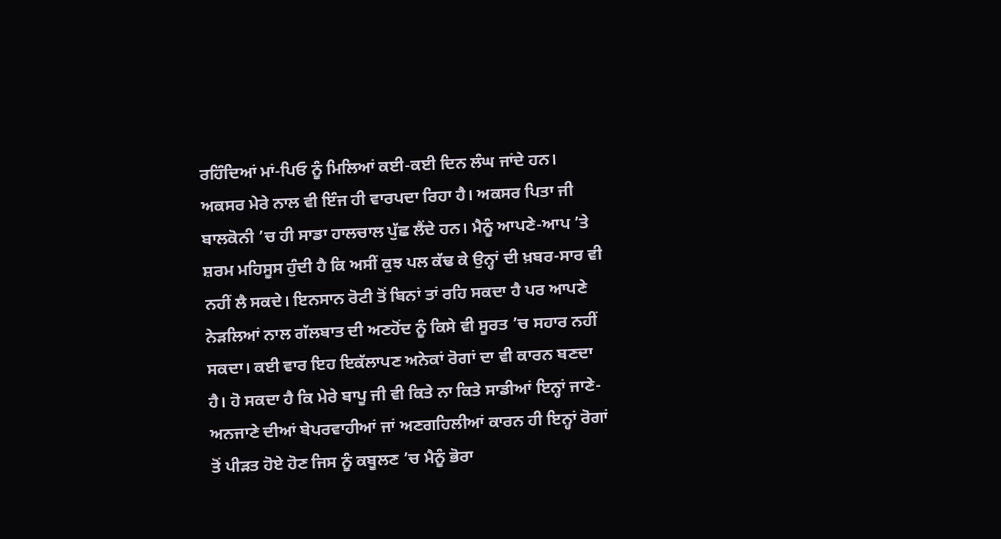ਰਹਿੰਦਿਆਂ ਮਾਂ-ਪਿਓ ਨੂੰ ਮਿਲਿਆਂ ਕਈ-ਕਈ ਦਿਨ ਲੰਘ ਜਾਂਦੇ ਹਨ। ਅਕਸਰ ਮੇਰੇ ਨਾਲ ਵੀ ਇੰਜ ਹੀ ਵਾਰਪਦਾ ਰਿਹਾ ਹੈ। ਅਕਸਰ ਪਿਤਾ ਜੀ ਬਾਲਕੋਨੀ ’ਚ ਹੀ ਸਾਡਾ ਹਾਲਚਾਲ ਪੁੱਛ ਲੈਂਦੇ ਹਨ। ਮੈਨੂੰ ਆਪਣੇ-ਆਪ ’ਤੇ ਸ਼ਰਮ ਮਹਿਸੂਸ ਹੁੰਦੀ ਹੈ ਕਿ ਅਸੀਂ ਕੁਝ ਪਲ ਕੱਢ ਕੇ ਉਨ੍ਹਾਂ ਦੀ ਖ਼ਬਰ-ਸਾਰ ਵੀ ਨਹੀਂ ਲੈ ਸਕਦੇ। ਇਨਸਾਨ ਰੋਟੀ ਤੋਂ ਬਿਨਾਂ ਤਾਂ ਰਹਿ ਸਕਦਾ ਹੈ ਪਰ ਆਪਣੇ ਨੇੜਲਿਆਂ ਨਾਲ ਗੱਲਬਾਤ ਦੀ ਅਣਹੋਂਦ ਨੂੰ ਕਿਸੇ ਵੀ ਸੂਰਤ ’ਚ ਸਹਾਰ ਨਹੀਂ ਸਕਦਾ। ਕਈ ਵਾਰ ਇਹ ਇਕੱਲਾਪਣ ਅਨੇਕਾਂ ਰੋਗਾਂ ਦਾ ਵੀ ਕਾਰਨ ਬਣਦਾ ਹੈ। ਹੋ ਸਕਦਾ ਹੈ ਕਿ ਮੇਰੇ ਬਾਪੂ ਜੀ ਵੀ ਕਿਤੇ ਨਾ ਕਿਤੇ ਸਾਡੀਆਂ ਇਨ੍ਹਾਂ ਜਾਣੇ-ਅਨਜਾਣੇ ਦੀਆਂ ਬੇਪਰਵਾਹੀਆਂ ਜਾਂ ਅਣਗਹਿਲੀਆਂ ਕਾਰਨ ਹੀ ਇਨ੍ਹਾਂ ਰੋਗਾਂ ਤੋਂ ਪੀੜਤ ਹੋਏ ਹੋਣ ਜਿਸ ਨੂੰ ਕਬੂਲਣ ’ਚ ਮੈਨੂੰ ਭੋਰਾ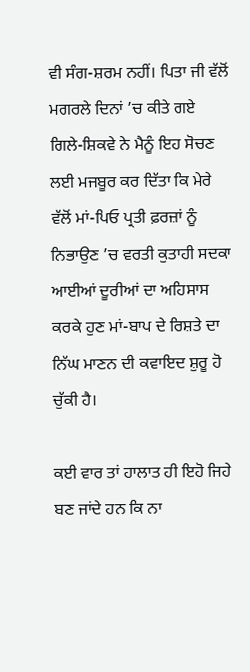ਵੀ ਸੰਗ-ਸ਼ਰਮ ਨਹੀਂ। ਪਿਤਾ ਜੀ ਵੱਲੋਂ ਮਗਰਲੇ ਦਿਨਾਂ ’ਚ ਕੀਤੇ ਗਏ ਗਿਲੇ-ਸ਼ਿਕਵੇ ਨੇ ਮੈਨੂੰ ਇਹ ਸੋਚਣ ਲਈ ਮਜਬੂਰ ਕਰ ਦਿੱਤਾ ਕਿ ਮੇਰੇ ਵੱਲੋਂ ਮਾਂ-ਪਿਓ ਪ੍ਰਤੀ ਫ਼ਰਜ਼ਾਂ ਨੂੰ ਨਿਭਾਉਣ ’ਚ ਵਰਤੀ ਕੁਤਾਹੀ ਸਦਕਾ ਆਈਆਂ ਦੂਰੀਆਂ ਦਾ ਅਹਿਸਾਸ ਕਰਕੇ ਹੁਣ ਮਾਂ-ਬਾਪ ਦੇ ਰਿਸ਼ਤੇ ਦਾ ਨਿੱਘ ਮਾਣਨ ਦੀ ਕਵਾਇਦ ਸ਼ੁਰੂ ਹੋ ਚੁੱਕੀ ਹੈ।

ਕਈ ਵਾਰ ਤਾਂ ਹਾਲਾਤ ਹੀ ਇਹੋ ਜਿਹੇ ਬਣ ਜਾਂਦੇ ਹਨ ਕਿ ਨਾ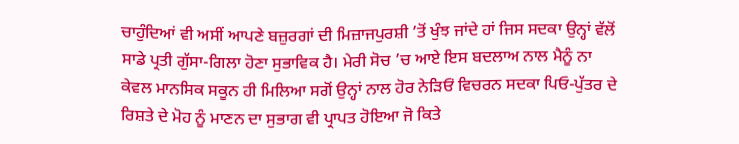ਚਾਹੁੰਦਿਆਂ ਵੀ ਅਸੀਂ ਆਪਣੇ ਬਜ਼ੁਰਗਾਂ ਦੀ ਮਿਜ਼ਾਜਪੁਰਸ਼ੀ ’ਤੋਂ ਖੁੰਝ ਜਾਂਦੇ ਹਾਂ ਜਿਸ ਸਦਕਾ ਉਨ੍ਹਾਂ ਵੱਲੋਂ ਸਾਡੇ ਪ੍ਰਤੀ ਗੁੱਸਾ-ਗਿਲਾ ਹੋਣਾ ਸੁਭਾਵਿਕ ਹੈ। ਮੇਰੀ ਸੋਚ ’ਚ ਆਏ ਇਸ ਬਦਲਾਅ ਨਾਲ ਮੈਨੂੰ ਨਾ ਕੇਵਲ ਮਾਨਸਿਕ ਸਕੂਨ ਹੀ ਮਿਲਿਆ ਸਗੋਂ ਉਨ੍ਹਾਂ ਨਾਲ ਹੋਰ ਨੇੜਿਓਂ ਵਿਚਰਨ ਸਦਕਾ ਪਿਓ-ਪੁੱਤਰ ਦੇ ਰਿਸ਼ਤੇ ਦੇ ਮੋਹ ਨੂੰ ਮਾਣਨ ਦਾ ਸੁਭਾਗ ਵੀ ਪ੍ਰਾਪਤ ਹੋਇਆ ਜੋ ਕਿਤੇ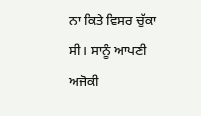ਨਾ ਕਿਤੇ ਵਿਸਰ ਚੁੱਕਾ ਸੀ। ਸਾਨੂੰ ਆਪਣੀ ਅਜੋਕੀ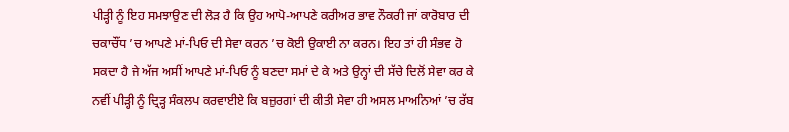ਪੀੜ੍ਹੀ ਨੂੰ ਇਹ ਸਮਝਾਉਣ ਦੀ ਲੋੜ ਹੈ ਕਿ ਉਹ ਆਪੋ-ਆਪਣੇ ਕਰੀਅਰ ਭਾਵ ਨੌਕਰੀ ਜਾਂ ਕਾਰੋਬਾਰ ਦੀ ਚਕਾਚੌਂਧ ’ਚ ਆਪਣੇ ਮਾਂ-ਪਿਓ ਦੀ ਸੇਵਾ ਕਰਨ ’ਚ ਕੋਈ ਉਕਾਈ ਨਾ ਕਰਨ। ਇਹ ਤਾਂ ਹੀ ਸੰਭਵ ਹੋ ਸਕਦਾ ਹੈ ਜੇ ਅੱਜ ਅਸੀਂ ਆਪਣੇ ਮਾਂ-ਪਿਓ ਨੂੰ ਬਣਦਾ ਸਮਾਂ ਦੇ ਕੇ ਅਤੇ ਉਨ੍ਹਾਂ ਦੀ ਸੱਚੇ ਦਿਲੋਂ ਸੇਵਾ ਕਰ ਕੇ ਨਵੀਂ ਪੀੜ੍ਹੀ ਨੂੰ ਦ੍ਰਿੜ੍ਹ ਸੰਕਲਪ ਕਰਵਾਈਏ ਕਿ ਬਜ਼ੁਰਗਾਂ ਦੀ ਕੀਤੀ ਸੇਵਾ ਹੀ ਅਸਲ ਮਾਅਨਿਆਂ ’ਚ ਰੱਬ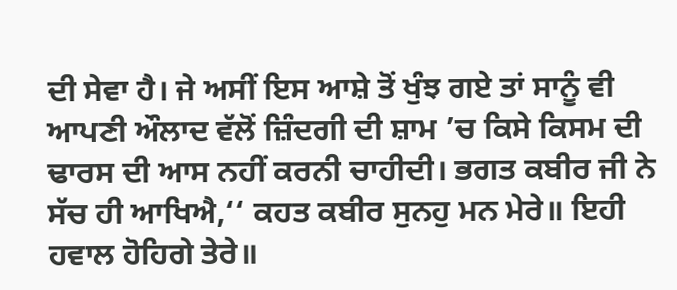ਦੀ ਸੇਵਾ ਹੈ। ਜੇ ਅਸੀਂ ਇਸ ਆਸ਼ੇ ਤੋਂ ਖੁੰਝ ਗਏ ਤਾਂ ਸਾਨੂੰ ਵੀ ਆਪਣੀ ਔਲਾਦ ਵੱਲੋਂ ਜ਼ਿੰਦਗੀ ਦੀ ਸ਼ਾਮ ’ਚ ਕਿਸੇ ਕਿਸਮ ਦੀ ਢਾਰਸ ਦੀ ਆਸ ਨਹੀਂ ਕਰਨੀ ਚਾਹੀਦੀ। ਭਗਤ ਕਬੀਰ ਜੀ ਨੇ ਸੱਚ ਹੀ ਆਖਿਐ,‘‘ ਕਹਤ ਕਬੀਰ ਸੁਨਹੁ ਮਨ ਮੇਰੇ॥ ਇਹੀ ਹਵਾਲ ਹੋਹਿਗੇ ਤੇਰੇ॥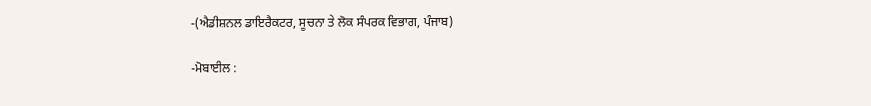-(ਐਡੀਸ਼ਨਲ ਡਾਇਰੈਕਟਰ, ਸੂਚਨਾ ਤੇ ਲੋਕ ਸੰਪਰਕ ਵਿਭਾਗ, ਪੰਜਾਬ)

-ਮੋਬਾਈਲ :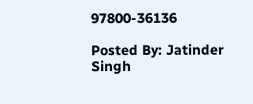97800-36136

Posted By: Jatinder Singh